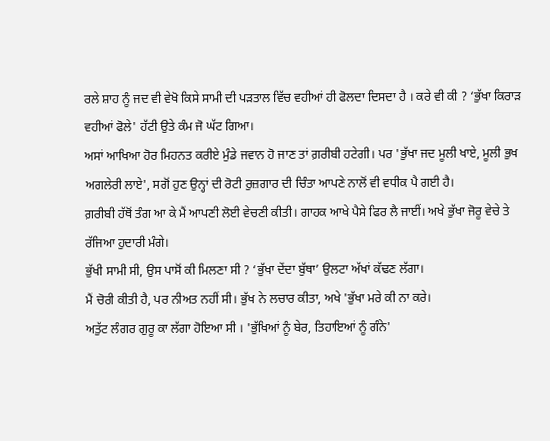ਰਲੇ ਸ਼ਾਹ ਨੂੰ ਜਦ ਵੀ ਵੇਖੋ ਕਿਸੇ ਸਾਮੀ ਦੀ ਪੜਤਾਲ ਵਿੱਚ ਵਹੀਆਂ ਹੀ ਫੋਲਦਾ ਦਿਸਦਾ ਹੈ । ਕਰੇ ਵੀ ਕੀ ? ‘ਭੁੱਖਾ ਕਿਰਾੜ ਵਹੀਆਂ ਫੋਲੇ' ਹੱਟੀ ਉਤੇ ਕੰਮ ਜੋ ਘੱਟ ਗਿਆ।
ਅਸਾਂ ਆਖਿਆ ਹੋਰ ਮਿਹਨਤ ਕਰੀਏ ਮੁੰਡੇ ਜਵਾਨ ਹੋ ਜਾਣ ਤਾਂ ਗ਼ਰੀਬੀ ਹਟੇਗੀ। ਪਰ 'ਭੁੱਖਾ ਜਦ ਮੂਲੀ ਖਾਏ, ਮੂਲੀ ਭੁਖ ਅਗਲੇਰੀ ਲਾਏ', ਸਗੋਂ ਹੁਣ ਉਨ੍ਹਾਂ ਦੀ ਰੋਟੀ ਰੁਜ਼ਗਾਰ ਦੀ ਚਿੰਤਾ ਆਪਣੇ ਨਾਲੋਂ ਵੀ ਵਧੀਕ ਪੈ ਗਈ ਹੈ।
ਗ਼ਰੀਬੀ ਹੱਥੋਂ ਤੰਗ ਆ ਕੇ ਮੈਂ ਆਪਣੀ ਲੋਈ ਵੇਚਣੀ ਕੀਤੀ। ਗਾਹਕ ਆਖੇ ਪੈਸੇ ਫਿਰ ਲੈ ਜਾਈਂ। ਅਖੇ ਭੁੱਖਾ ਜੋਰੂ ਵੇਚੇ ਤੇ ਰੱਜਿਆ ਹੁਦਾਰੀ ਮੰਗੇ।
ਭੁੱਖੀ ਸਾਮੀ ਸੀ, ਉਸ ਪਾਸੋਂ ਕੀ ਮਿਲਣਾ ਸੀ ? ‘ਭੁੱਖਾ ਦੇਂਦਾ ਬੁੱਥਾ’ ਉਲਟਾ ਅੱਖਾਂ ਕੱਢਣ ਲੱਗਾ।
ਮੈਂ ਚੋਰੀ ਕੀਤੀ ਹੈ, ਪਰ ਨੀਅਤ ਨਹੀਂ ਸੀ। ਭੁੱਖ ਨੇ ਲਚਾਰ ਕੀਤਾ, ਅਖੇ 'ਭੁੱਖਾ ਮਰੇ ਕੀ ਨਾ ਕਰੇ।
ਅਤੁੱਟ ਲੰਗਰ ਗੁਰੂ ਕਾ ਲੱਗਾ ਹੋਇਆ ਸੀ । 'ਭੁੱਖਿਆਂ ਨੂੰ ਬੇਰ, ਤਿਹਾਇਆਂ ਨੂੰ ਗੰਨੇ'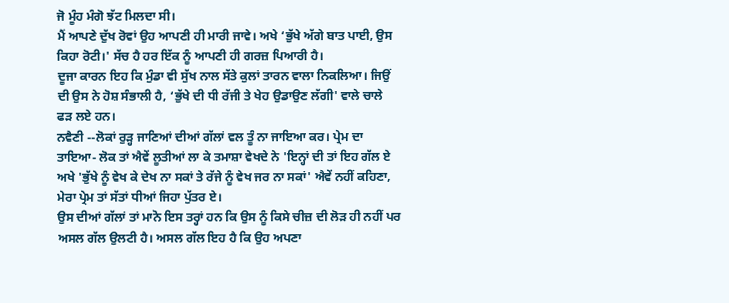ਜੋ ਮੂੰਹ ਮੰਗੋ ਝੱਟ ਮਿਲਦਾ ਸੀ।
ਮੈਂ ਆਪਣੇ ਦੁੱਖ ਰੋਵਾਂ ਉਹ ਆਪਣੀ ਹੀ ਮਾਰੀ ਜਾਵੇ। ਅਖੇ ‘ਭੁੱਖੇ ਅੱਗੇ ਬਾਤ ਪਾਈ, ਉਸ ਕਿਹਾ ਰੋਟੀ।' ਸੱਚ ਹੈ ਹਰ ਇੱਕ ਨੂੰ ਆਪਣੀ ਹੀ ਗਰਜ਼ ਪਿਆਰੀ ਹੈ।
ਦੂਜਾ ਕਾਰਨ ਇਹ ਕਿ ਮੁੰਡਾ ਵੀ ਸੁੱਖ ਨਾਲ ਸੱਤੇ ਕੁਲਾਂ ਤਾਰਨ ਵਾਲਾ ਨਿਕਲਿਆ। ਜਿਉਂ ਦੀ ਉਸ ਨੇ ਹੋਸ਼ ਸੰਭਾਲੀ ਹੈ, ‘ਭੁੱਖੇ ਦੀ ਧੀ ਰੱਜੀ ਤੇ ਖੇਹ ਉਡਾਉਣ ਲੱਗੀ' ਵਾਲੇ ਚਾਲੇ ਫੜ ਲਏ ਹਨ।
ਨਵੈਣੀ --ਲੋਕਾਂ ਰੁੜ੍ਹ ਜਾਣਿਆਂ ਦੀਆਂ ਗੱਲਾਂ ਵਲ ਤੂੰ ਨਾ ਜਾਇਆ ਕਰ। ਪ੍ਰੇਮ ਦਾ ਤਾਇਆ- ਲੋਕ ਤਾਂ ਐਵੇਂ ਲੂਤੀਆਂ ਲਾ ਕੇ ਤਮਾਸ਼ਾ ਵੇਖਦੇ ਨੇ 'ਇਨ੍ਹਾਂ ਦੀ ਤਾਂ ਇਹ ਗੱਲ ਏ ਅਖੇ 'ਭੁੱਖੇ ਨੂੰ ਵੇਖ ਕੇ ਦੇਖ ਨਾ ਸਕਾਂ ਤੇ ਰੱਜੇ ਨੂੰ ਵੇਖ ਜਰ ਨਾ ਸਕਾਂ' ਐਵੇਂ ਨਹੀਂ ਕਹਿਣਾ, ਮੇਰਾ ਪ੍ਰੇਮ ਤਾਂ ਸੱਤਾਂ ਧੀਆਂ ਜਿਹਾ ਪੁੱਤਰ ਏ।
ਉਸ ਦੀਆਂ ਗੱਲਾਂ ਤਾਂ ਮਾਨੋ ਇਸ ਤਰ੍ਹਾਂ ਹਨ ਕਿ ਉਸ ਨੂੰ ਕਿਸੇ ਚੀਜ਼ ਦੀ ਲੋੜ ਹੀ ਨਹੀਂ ਪਰ ਅਸਲ ਗੱਲ ਉਲਟੀ ਹੈ। ਅਸਲ ਗੱਲ ਇਹ ਹੈ ਕਿ ਉਹ ਅਪਣਾ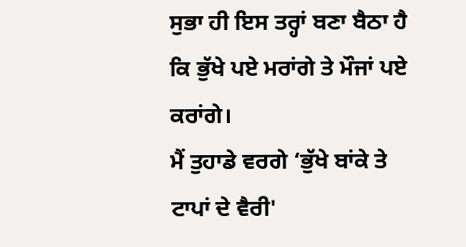ਸੁਭਾ ਹੀ ਇਸ ਤਰ੍ਹਾਂ ਬਣਾ ਬੈਠਾ ਹੈ ਕਿ ਭੁੱਖੇ ਪਏ ਮਰਾਂਗੇ ਤੇ ਮੌਜਾਂ ਪਏ ਕਰਾਂਗੇ।
ਮੈਂ ਤੁਹਾਡੇ ਵਰਗੇ ‘ਭੁੱਖੇ ਬਾਂਕੇ ਤੇ ਟਾਪਾਂ ਦੇ ਵੈਰੀ'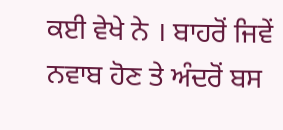ਕਈ ਵੇਖੇ ਨੇ । ਬਾਹਰੋਂ ਜਿਵੇਂ ਨਵਾਬ ਹੋਣ ਤੇ ਅੰਦਰੋਂ ਬਸ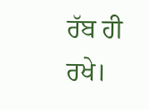ਰੱਬ ਹੀ ਰਖੇ।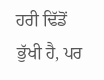ਹਰੀ ਢਿੱਡੋਂ ਭੁੱਖੀ ਹੈ, ਪਰ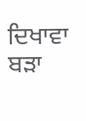ਦਿਖਾਵਾ ਬੜਾ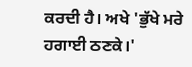ਕਰਦੀ ਹੈ। ਅਖੇ 'ਭੁੱਖੇ ਮਰੇ ਹਗਾਈ ਠਣਕੇ।'